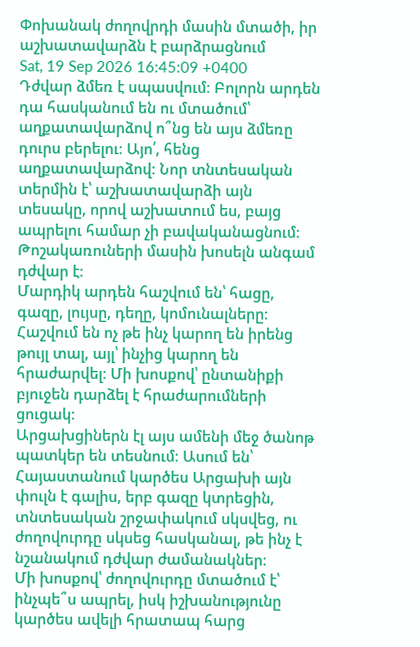Փոխանակ ժողովրդի մասին մտածի, իր աշխատավարձն է բարձրացնում
Sat, 19 Sep 2026 16:45:09 +0400
Դժվար ձմեռ է սպասվում։ Բոլորն արդեն դա հասկանում են ու մտածում՝ աղքատավարձով ո՞նց են այս ձմեռը դուրս բերելու։ Այո՛, հենց աղքատավարձով։ Նոր տնտեսական տերմին է՝ աշխատավարձի այն տեսակը, որով աշխատում ես, բայց ապրելու համար չի բավականացնում։ Թոշակառուների մասին խոսելն անգամ դժվար է։
Մարդիկ արդեն հաշվում են՝ հացը, գազը, լույսը, դեղը, կոմունալները։ Հաշվում են ոչ թե ինչ կարող են իրենց թույլ տալ, այլ՝ ինչից կարող են հրաժարվել։ Մի խոսքով՝ ընտանիքի բյուջեն դարձել է հրաժարումների ցուցակ։
Արցախցիներն էլ այս ամենի մեջ ծանոթ պատկեր են տեսնում։ Ասում են՝ Հայաստանում կարծես Արցախի այն փուլն է գալիս, երբ գազը կտրեցին, տնտեսական շրջափակում սկսվեց, ու ժողովուրդը սկսեց հասկանալ, թե ինչ է նշանակում դժվար ժամանակներ։
Մի խոսքով՝ ժողովուրդը մտածում է՝ ինչպե՞ս ապրել, իսկ իշխանությունը կարծես ավելի հրատապ հարց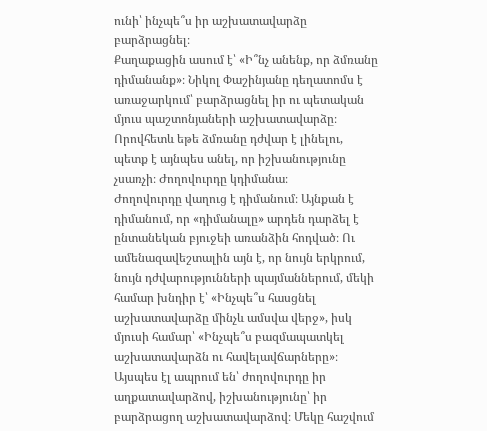ունի՝ ինչպե՞ս իր աշխատավարձը բարձրացնել։
Քաղաքացին ասում է՝ «Ի՞նչ անենք, որ ձմռանը դիմանանք»։ Նիկոլ Փաշինյանը դեղատոմս է առաջարկում՝ բարձրացնել իր ու պետական մյուս պաշտոնյաների աշխատավարձը։ Որովհետև եթե ձմռանը դժվար է լինելու, պետք է այնպես անել, որ իշխանությունը չսառչի։ Ժողովուրդը կդիմանա։
Ժողովուրդը վաղուց է դիմանում։ Այնքան է դիմանում, որ «դիմանալը» արդեն դարձել է ընտանեկան բյուջեի առանձին հոդված։ Ու ամենազավեշտալին այն է, որ նույն երկրում, նույն դժվարությունների պայմաններում, մեկի համար խնդիր է՝ «Ինչպե՞ս հասցնել աշխատավարձը մինչև ամսվա վերջ», իսկ մյուսի համար՝ «Ինչպե՞ս բազմապատկել աշխատավարձն ու հավելավճարները»։
Այսպես էլ ապրում են՝ ժողովուրդը իր աղքատավարձով, իշխանությունը՝ իր բարձրացող աշխատավարձով։ Մեկը հաշվում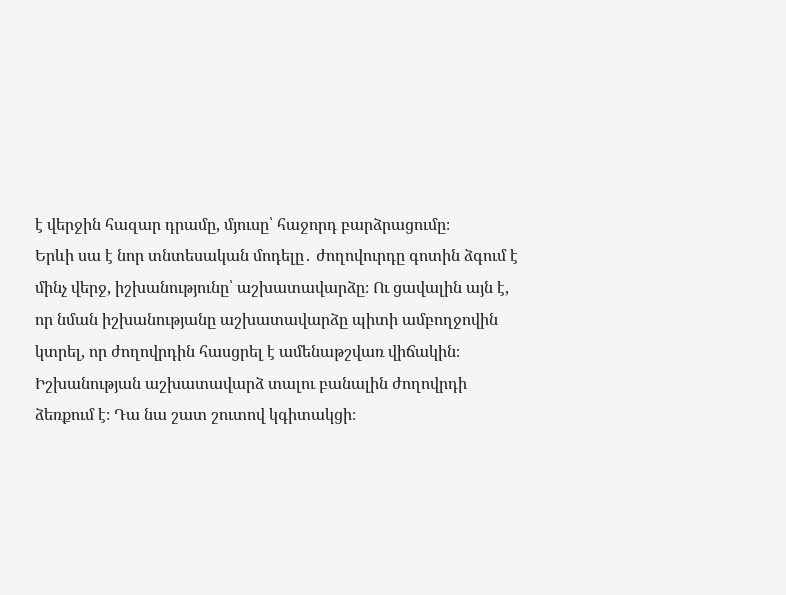է վերջին հազար դրամը, մյուսը՝ հաջորդ բարձրացումը։
Երևի սա է նոր տնտեսական մոդելը․ ժողովուրդը գոտին ձգում է մինչ վերջ, իշխանությունը՝ աշխատավարձը։ Ու ցավալին այն է, որ նման իշխանությանը աշխատավարձը պիտի ամբողջովին կտրել, որ ժողովրդին հասցրել է ամենաթշվառ վիճակին։ Իշխանության աշխատավարձ տալու բանալին ժողովրդի ձեռքում է։ Դա նա շատ շուտով կգիտակցի։